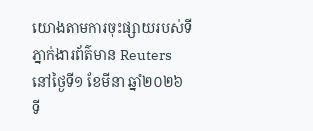យោងតាមការចុះផ្សាយរបស់ទីភ្នាក់ងារព័ត៌មាន Reuters នៅថ្ងៃទី១ ខែមីនា ឆ្នាំ២០២៦ ទី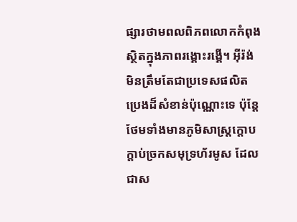ផ្សារថាមពលពិភពលោកកំពុងស្ថិតក្នុងភាពរង្គោះរង្គើ។ អ៊ីរ៉ង់ មិនត្រឹមតែជាប្រទេសផលិតប្រេងដ៏សំខាន់ប៉ុណ្ណោះទេ ប៉ុន្តែថែមទាំងមានភូមិសាស្ត្រក្តោបក្តាប់ច្រកសមុទ្រហ័រមូស ដែលជាស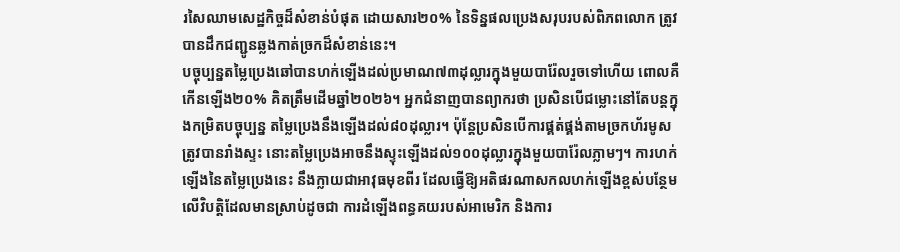រសៃឈាមសេដ្ឋកិច្ចដ៏សំខាន់បំផុត ដោយសារ២០% នៃទិន្នផលប្រេងសរុបរបស់ពិភពលោក ត្រូវបានដឹកជញ្ជូនឆ្លងកាត់ច្រកដ៏សំខាន់នេះ។
បច្ចុប្បន្នតម្លៃប្រេងឆៅបានហក់ឡើងដល់ប្រមាណ៧៣ដុល្លារក្នុងមួយបារ៉ែលរួចទៅហើយ ពោលគឺកើនឡើង២០% គិតត្រឹមដើមឆ្នាំ២០២៦។ អ្នកជំនាញបានព្យាករថា ប្រសិនបើជម្លោះនៅតែបន្តក្នុងកម្រិតបច្ចុប្បន្ន តម្លៃប្រេងនឹងឡើងដល់៨០ដុល្លារ។ ប៉ុន្តែប្រសិនបើការផ្គត់ផ្គង់តាមច្រកហ័រមូសត្រូវបានរាំងស្ទះ នោះតម្លៃប្រេងអាចនឹងស្ទុះឡើងដល់១០០ដុល្លារក្នុងមួយបារ៉ែលភ្លាមៗ។ ការហក់ឡើងនៃតម្លៃប្រេងនេះ នឹងក្លាយជាអាវុធមុខពីរ ដែលធ្វើឱ្យអតិផរណាសកលហក់ឡើងខ្ពស់បន្ថែមលើវិបត្តិដែលមានស្រាប់ដូចជា ការដំឡើងពន្ធគយរបស់អាមេរិក និងការ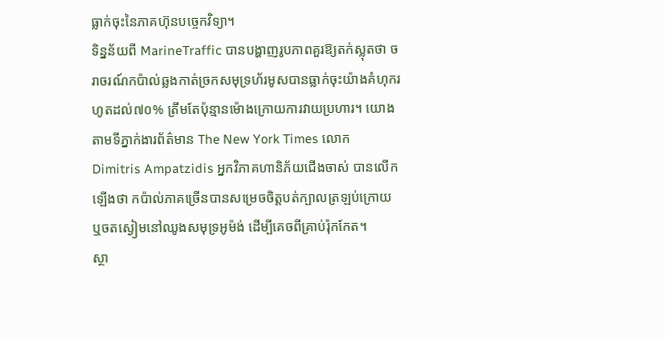ធ្លាក់ចុះនៃភាគហ៊ុនបច្ចេកវិទ្យា។
ទិន្នន័យពី MarineTraffic បានបង្ហាញរូបភាពគួរឱ្យតក់ស្លុតថា ចរាចរណ៍កប៉ាល់ឆ្លងកាត់ច្រកសមុទ្រហ័រមូសបានធ្លាក់ចុះយ៉ាងគំហុករហូតដល់៧០% ត្រឹមតែប៉ុន្មានម៉ោងក្រោយការវាយប្រហារ។ យោងតាមទីភ្នាក់ងារព័ត៌មាន The New York Times លោក Dimitris Ampatzidis អ្នកវិភាគហានិភ័យជើងចាស់ បានលើកឡើងថា កប៉ាល់ភាគច្រើនបានសម្រេចចិត្តបត់ក្បាលត្រឡប់ក្រោយ ឬចតស្ងៀមនៅឈូងសមុទ្រអូម៉ង់ ដើម្បីគេចពីគ្រាប់រ៉ុកកែត។
ស្ថា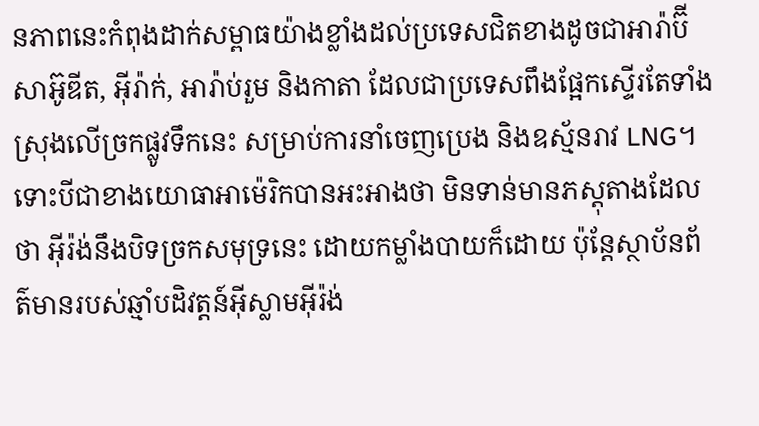នភាពនេះកំពុងដាក់សម្ពាធយ៉ាងខ្លាំងដល់ប្រទេសជិតខាងដូចជាអារ៉ាប៊ីសាអ៊ូឌីត, អ៊ីរ៉ាក់, អារ៉ាប់រួម និងកាតា ដែលជាប្រទេសពឹងផ្អែកស្ទើរតែទាំងស្រុងលើច្រកផ្លូវទឹកនេះ សម្រាប់ការនាំចេញប្រេង និងឧស្ម័នរាវ LNG។ ទោះបីជាខាងយោធាអាម៉េរិកបានអះអាងថា មិនទាន់មានភស្តុតាងដែលថា អ៊ីរ៉ង់នឹងបិទច្រកសមុទ្រនេះ ដោយកម្លាំងបាយក៏ដោយ ប៉ុន្តែស្ថាប័នព័ត៌មានរបស់ឆ្មាំបដិវត្តន៍អ៊ីស្លាមអ៊ីរ៉ង់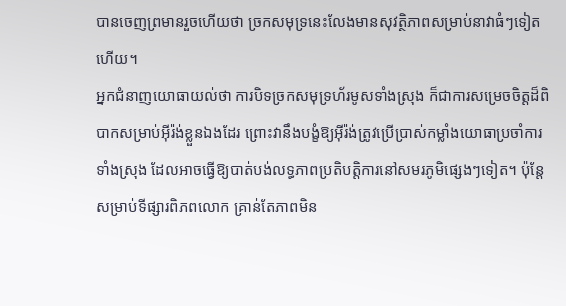បានចេញព្រមានរួចហើយថា ច្រកសមុទ្រនេះលែងមានសុវត្ថិភាពសម្រាប់នាវាធំៗទៀតហើយ។
អ្នកជំនាញយោធាយល់ថា ការបិទច្រកសមុទ្រហ័រមូសទាំងស្រុង ក៏ជាការសម្រេចចិត្តដ៏ពិបាកសម្រាប់អ៊ីរ៉ង់ខ្លួនឯងដែរ ព្រោះវានឹងបង្ខំឱ្យអ៊ីរ៉ង់ត្រូវប្រើប្រាស់កម្លាំងយោធាប្រចាំការទាំងស្រុង ដែលអាចធ្វើឱ្យបាត់បង់លទ្ធភាពប្រតិបត្តិការនៅសមរភូមិផ្សេងៗទៀត។ ប៉ុន្តែសម្រាប់ទីផ្សារពិភពលោក គ្រាន់តែភាពមិន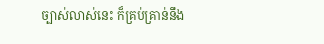ច្បាស់លាស់នេះ ក៏គ្រប់គ្រាន់នឹង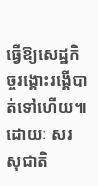ធ្វើឱ្យសេដ្ឋកិច្ចរង្គោះរង្គើបាត់ទៅហើយ៕
ដោយៈ សរ សុជាតិ